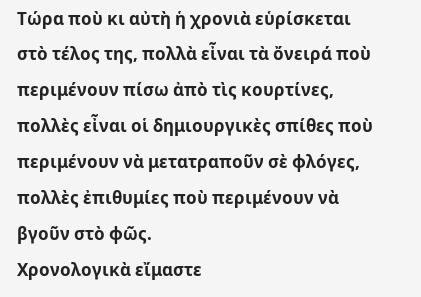Τώρα ποὺ κι αὐτὴ ἡ χρονιὰ εὑρίσκεται στὸ τέλος της, πολλὰ εἶναι τὰ ὄνειρά ποὺ περιμένουν πίσω ἀπὸ τὶς κουρτίνες, πολλὲς εἶναι οἱ δημιουργικὲς σπίθες ποὺ περιμένουν νὰ μετατραποῦν σὲ φλόγες, πολλὲς ἐπιθυμίες ποὺ περιμένουν νὰ βγοῦν στὸ φῶς.
Χρονολογικὰ εἴμαστε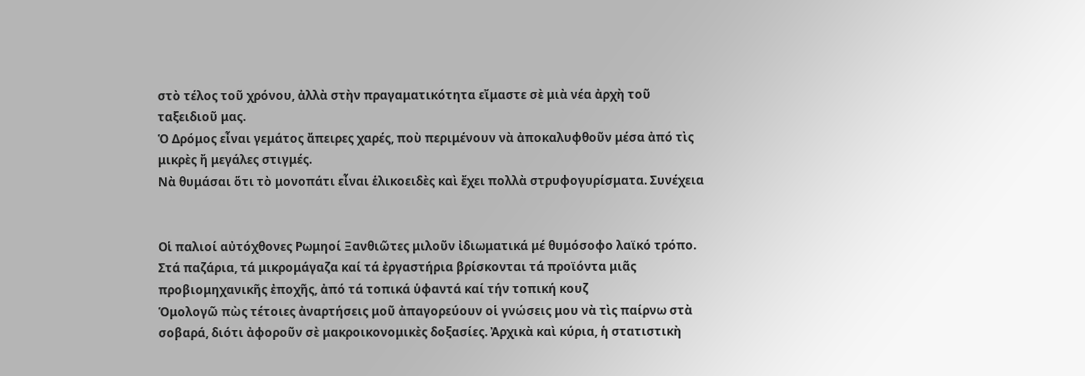στὸ τέλος τοῦ χρόνου, ἀλλὰ στὴν πραγαματικότητα εἴμαστε σὲ μιὰ νέα ἀρχὴ τοῦ ταξειδιοῦ μας.
Ὁ Δρόμος εἶναι γεμάτος ἄπειρες χαρές, ποὺ περιμένουν νὰ ἀποκαλυφθοῦν μέσα ἀπό τὶς μικρὲς ἤ μεγάλες στιγμές.
Νὰ θυμάσαι ὅτι τὸ μονοπάτι εἶναι ἑλικοειδὲς καὶ ἔχει πολλὰ στρυφογυρίσματα. Συνέχεια


Οἱ παλιοί αὐτόχθονες Ρωμηοί Ξανθιῶτες μιλοῦν ἰδιωματικά μέ θυμόσοφο λαϊκό τρόπο. Στά παζάρια, τά μικρομάγαζα καί τά ἐργαστήρια βρίσκονται τά προϊόντα μιᾶς προβιομηχανικῆς ἐποχῆς, ἀπό τά τοπικά ὑφαντά καί τήν τοπική κουζ
Ὁμολογῶ πὼς τέτοιες ἀναρτήσεις μοῦ ἀπαγορεύουν οἱ γνώσεις μου νὰ τὶς παίρνω στὰ σοβαρά, διότι ἀφοροῦν σὲ μακροικονομικὲς δοξασίες. Ἀρχικὰ καὶ κύρια, ἡ στατιστικὴ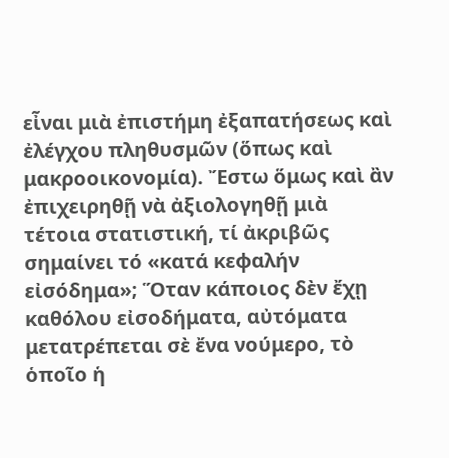εἶναι μιὰ ἐπιστήμη ἐξαπατήσεως καὶ ἐλέγχου πληθυσμῶν (ὅπως καὶ μακροοικονομία). Ἔστω ὅμως καὶ ἂν ἐπιχειρηθῇ νὰ ἀξιολογηθῇ μιὰ τέτοια στατιστική, τί ἀκριβῶς σημαίνει τό «κατά κεφαλήν εἰσόδημα»; Ὅταν κάποιος δὲν ἔχῃ καθόλου εἰσοδήματα, αὐτόματα μετατρέπεται σὲ ἔνα νούμερο, τὸ ὁποῖο ἡ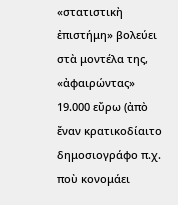«στατιστικὴ ἐπιστήμη» βολεύει στὰ μοντέλα της, «ἀφαιρώντας» 19.000 εὔρω (ἀπὸ ἔναν κρατικοδίαιτο δημοσιογράφο π.χ. ποὺ κονομάει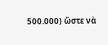500.000) ὥστε νὰ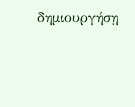δημιουργήσῃ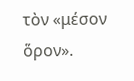τὸν «μέσον ὅρον».